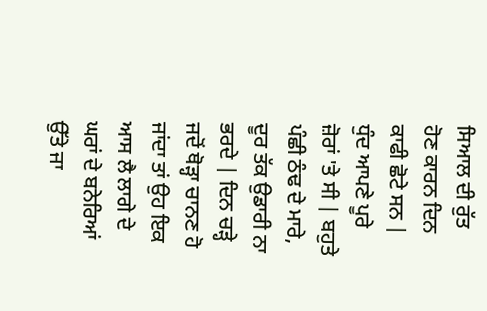ਸਿਆਲ ਦੀ ਰੁੱਤ ਹੋਣ ਕਾਰਨ ਦਿਨ ਕਾਫੀ ਛੋਟੇ ਸਨ | ਧੁੰਦ ਆਪਣੇ ਪੂਰੇ ਜ਼ੋਰਾਂ 'ਤੇ ਸੀ | ਬਹੁਤੇ ਪੰਛੀ ਠੰਢ ਦੇ ਮਾਰੇ, ਦੂਰ ਤੱਕ ਉਡਾਰੀ ਨਾ ਭਰਦੇ | ਦਿਨ ਚੜ੍ਹੇ ਜਦੋਂ ਥੋੜ੍ਹਾ ਚਾਨਣ ਹੋ ਜਾਂਦਾ ਤਾਂ ਉਹ ਇਕ ਆਸ ਲੈ ਲਾਗੇ ਦੇ ਘਰਾਂ ਦੇ ਬਨੇਰਿਆਂ ਉੱਤੇ ਜਾ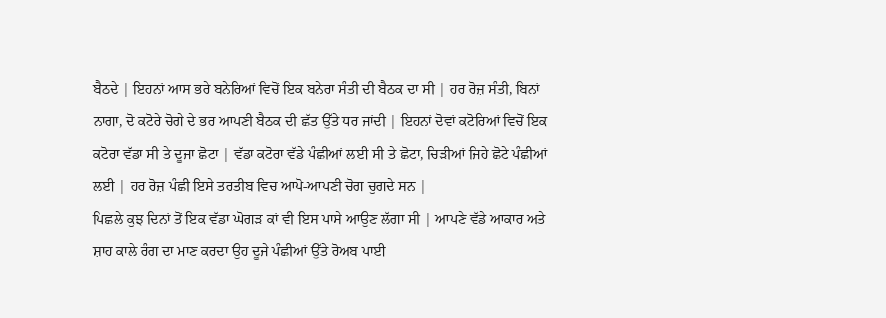ਬੈਠਦੇ | ਇਹਨਾਂ ਆਸ ਭਰੇ ਬਨੇਰਿਆਂ ਵਿਚੋਂ ਇਕ ਬਨੇਰਾ ਸੰਤੀ ਦੀ ਬੈਠਕ ਦਾ ਸੀ | ਹਰ ਰੋਜ਼ ਸੰਤੀ, ਬਿਨਾਂ ਨਾਗਾ, ਦੋ ਕਟੋਰੇ ਚੋਗੇ ਦੇ ਭਰ ਆਪਣੀ ਬੈਠਕ ਦੀ ਛੱਤ ਉੱਤੇ ਧਰ ਜਾਂਦੀ | ਇਹਨਾਂ ਦੋਵਾਂ ਕਟੋਰਿਆਂ ਵਿਚੋਂ ਇਕ ਕਟੋਰਾ ਵੱਡਾ ਸੀ ਤੇ ਦੂਜਾ ਛੋਟਾ | ਵੱਡਾ ਕਟੋਰਾ ਵੱਡੇ ਪੰਛੀਆਂ ਲਈ ਸੀ ਤੇ ਛੋਟਾ, ਚਿੜੀਆਂ ਜਿਹੇ ਛੋਟੇ ਪੰਛੀਆਂ ਲਈ | ਹਰ ਰੋਜ਼ ਪੰਛੀ ਇਸੇ ਤਰਤੀਬ ਵਿਚ ਆਪੋ-ਆਪਣੀ ਚੋਗ ਚੁਗਦੇ ਸਨ |
ਪਿਛਲੇ ਕੁਝ ਦਿਨਾਂ ਤੋਂ ਇਕ ਵੱਡਾ ਘੋਗੜ ਕਾਂ ਵੀ ਇਸ ਪਾਸੇ ਆਉਣ ਲੱਗਾ ਸੀ | ਆਪਣੇ ਵੱਡੇ ਆਕਾਰ ਅਤੇ ਸ਼ਾਹ ਕਾਲੇ ਰੰਗ ਦਾ ਮਾਣ ਕਰਦਾ ਉਹ ਦੂਜੇ ਪੰਛੀਆਂ ਉੱਤੇ ਰੋਅਬ ਪਾਈ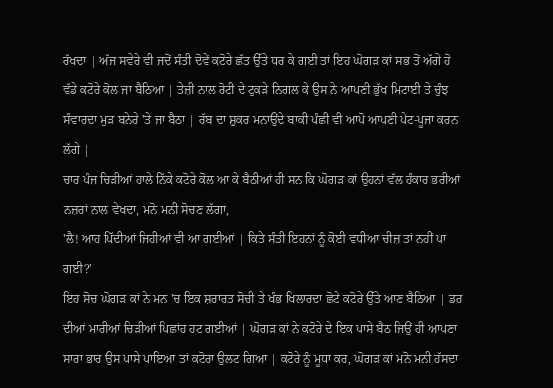ਰੱਖਦਾ | ਅੱਜ ਸਵੇਰੇ ਵੀ ਜਦੋਂ ਸੰਤੀ ਦੋਵੇਂ ਕਟੋਰੇ ਛੱਤ ਉੱਤੇ ਧਰ ਕੇ ਗਈ ਤਾਂ ਇਹ ਘੋਗੜ ਕਾਂ ਸਭ ਤੋਂ ਅੱਗੇ ਹੋ ਵੱਡੇ ਕਟੋਰੇ ਕੋਲ ਜਾ ਬੈਠਿਆ | ਤੇਜ਼ੀ ਨਾਲ ਰੋਟੀ ਦੇ ਟੁਕੜੇ ਨਿਗਲ ਕੇ ਉਸ ਨੇ ਆਪਣੀ ਭੁੱਖ ਮਿਟਾਈ ਤੇ ਚੁੰਝ ਸੰਵਾਰਦਾ ਮੁੜ ਬਨੇਰੇ 'ਤੇ ਜਾ ਬੈਠਾ | ਰੱਬ ਦਾ ਸ਼ੁਕਰ ਮਨਾਉਂਦੇ ਬਾਕੀ ਪੰਛੀ ਵੀ ਆਪੋ ਆਪਣੀ ਪੇਟ-ਪੂਜਾ ਕਰਨ ਲੱਗੇ |
ਚਾਰ ਪੰਜ ਚਿੜੀਆਂ ਹਾਲੇ ਨਿੱਕੇ ਕਟੋਰੇ ਕੋਲ ਆ ਕੇ ਬੈਠੀਆਂ ਹੀ ਸਨ ਕਿ ਘੋਗੜ ਕਾਂ ਉਹਨਾਂ ਵੱਲ ਹੰਕਾਰ ਭਰੀਆਂ ਨਜ਼ਰਾਂ ਨਾਲ ਵੇਖਦਾ, ਮਨੋ ਮਨੀ ਸੋਚਣ ਲੱਗਾ,
'ਲੈ! ਆਹ ਪਿੱਦੀਆਂ ਜਿਹੀਆਂ ਵੀ ਆ ਗਈਆਂ | ਕਿਤੇ ਸੰਤੀ ਇਹਨਾਂ ਨੂੰ ਕੋਈ ਵਧੀਆ ਚੀਜ਼ ਤਾਂ ਨਹੀਂ ਪਾ ਗਈ?'
ਇਹ ਸੋਚ ਘੋਗੜ ਕਾਂ ਨੇ ਮਨ 'ਚ ਇਕ ਸ਼ਰਾਰਤ ਸੋਚੀ ਤੇ ਖੰਭ ਖਿਲਾਰਦਾ ਛੋਟੇ ਕਟੋਰੇ ਉੱਤੇ ਆਣ ਬੈਠਿਆ | ਡਰ ਦੀਆਂ ਮਾਰੀਆਂ ਚਿੜੀਆਂ ਪਿਛਾਂਹ ਹਟ ਗਈਆਂ | ਘੋਗੜ ਕਾਂ ਨੇ ਕਟੋਰੇ ਦੇ ਇਕ ਪਾਸੇ ਬੈਠ ਜਿਉਂ ਹੀ ਆਪਣਾ ਸਾਰਾ ਭਾਰ ਉਸ ਪਾਸੇ ਪਾਇਆ ਤਾਂ ਕਟੋਰਾ ਉਲਟ ਗਿਆ | ਕਟੋਰੇ ਨੂੰ ਮੂਧਾ ਕਰ, ਘੋਗੜ ਕਾਂ ਮਨੋ ਮਨੀ ਹੱਸਦਾ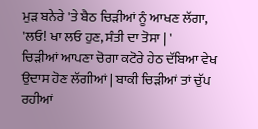ਮੁੜ ਬਨੇਰੇ 'ਤੇ ਬੈਠ ਚਿੜੀਆਂ ਨੂੰ ਆਖਣ ਲੱਗਾ,
'ਲਓ! ਖਾ ਲਓ ਹੁਣ, ਸੰਤੀ ਦਾ ਤੋਸਾ | '
ਚਿੜੀਆਂ ਆਪਣਾ ਚੋਗਾ ਕਟੋਰੇ ਹੇਠ ਦੱਬਿਆ ਵੇਖ ਉਦਾਸ ਹੋਣ ਲੱਗੀਆਂ | ਬਾਕੀ ਚਿੜੀਆਂ ਤਾਂ ਚੁੱਪ ਰਹੀਆਂ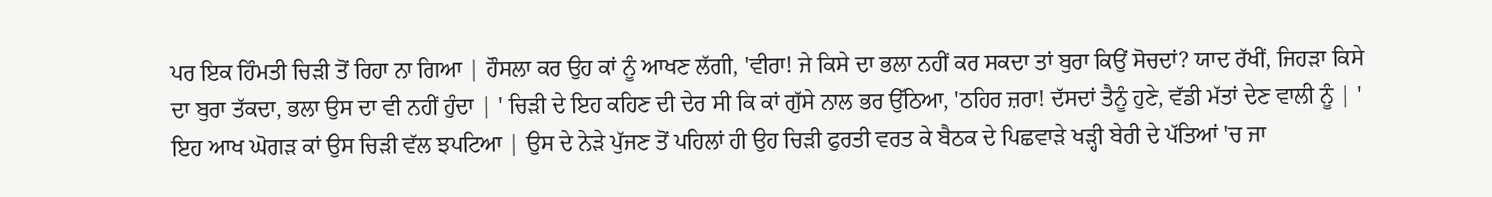ਪਰ ਇਕ ਹਿੰਮਤੀ ਚਿੜੀ ਤੋਂ ਰਿਹਾ ਨਾ ਗਿਆ | ਹੌਸਲਾ ਕਰ ਉਹ ਕਾਂ ਨੂੰ ਆਖਣ ਲੱਗੀ, 'ਵੀਰਾ! ਜੇ ਕਿਸੇ ਦਾ ਭਲਾ ਨਹੀਂ ਕਰ ਸਕਦਾ ਤਾਂ ਬੁਰਾ ਕਿਉਂ ਸੋਚਦਾਂ? ਯਾਦ ਰੱਖੀਂ, ਜਿਹੜਾ ਕਿਸੇ ਦਾ ਬੁਰਾ ਤੱਕਦਾ, ਭਲਾ ਉਸ ਦਾ ਵੀ ਨਹੀਂ ਹੁੰਦਾ | ' ਚਿੜੀ ਦੇ ਇਹ ਕਹਿਣ ਦੀ ਦੇਰ ਸੀ ਕਿ ਕਾਂ ਗੁੱਸੇ ਨਾਲ ਭਰ ਉੱਠਿਆ, 'ਠਹਿਰ ਜ਼ਰਾ! ਦੱਸਦਾਂ ਤੈਨੂੰ ਹੁਣੇ, ਵੱਡੀ ਮੱਤਾਂ ਦੇਣ ਵਾਲੀ ਨੂੰ | ' ਇਹ ਆਖ ਘੋਗੜ ਕਾਂ ਉਸ ਚਿੜੀ ਵੱਲ ਝਪਟਿਆ | ਉਸ ਦੇ ਨੇੜੇ ਪੁੱਜਣ ਤੋਂ ਪਹਿਲਾਂ ਹੀ ਉਹ ਚਿੜੀ ਫੁਰਤੀ ਵਰਤ ਕੇ ਬੈਠਕ ਦੇ ਪਿਛਵਾੜੇ ਖੜ੍ਹੀ ਬੇਰੀ ਦੇ ਪੱਤਿਆਂ 'ਚ ਜਾ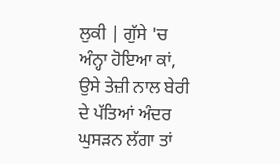ਲੁਕੀ | ਗੁੱਸੇ 'ਚ ਅੰਨ੍ਹਾ ਹੋਇਆ ਕਾਂ, ਉਸੇ ਤੇਜ਼ੀ ਨਾਲ ਬੇਰੀ ਦੇ ਪੱਤਿਆਂ ਅੰਦਰ ਘੁਸੜਨ ਲੱਗਾ ਤਾਂ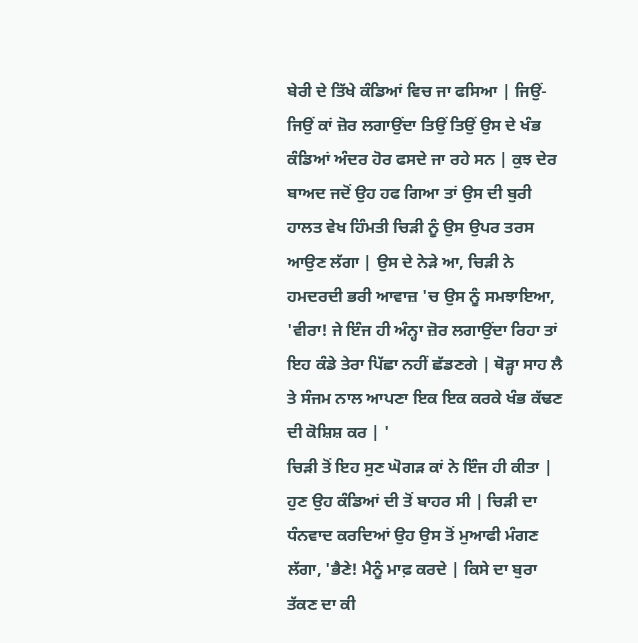ਬੇਰੀ ਦੇ ਤਿੱਖੇ ਕੰਡਿਆਂ ਵਿਚ ਜਾ ਫਸਿਆ | ਜਿਉਂ-ਜਿਉਂ ਕਾਂ ਜ਼ੋਰ ਲਗਾਉਂਦਾ ਤਿਉਂ ਤਿਉਂ ਉਸ ਦੇ ਖੰਭ ਕੰਡਿਆਂ ਅੰਦਰ ਹੋਰ ਫਸਦੇ ਜਾ ਰਹੇ ਸਨ | ਕੁਝ ਦੇਰ ਬਾਅਦ ਜਦੋਂ ਉਹ ਹਫ ਗਿਆ ਤਾਂ ਉਸ ਦੀ ਬੁਰੀ ਹਾਲਤ ਵੇਖ ਹਿੰਮਤੀ ਚਿੜੀ ਨੂੰ ਉਸ ਉਪਰ ਤਰਸ ਆਉਣ ਲੱਗਾ | ਉਸ ਦੇ ਨੇੜੇ ਆ, ਚਿੜੀ ਨੇ ਹਮਦਰਦੀ ਭਰੀ ਆਵਾਜ਼ 'ਚ ਉਸ ਨੂੰ ਸਮਝਾਇਆ, 'ਵੀਰਾ! ਜੇ ਇੰਜ ਹੀ ਅੰਨ੍ਹਾ ਜ਼ੋਰ ਲਗਾਉਂਦਾ ਰਿਹਾ ਤਾਂ ਇਹ ਕੰਡੇ ਤੇਰਾ ਪਿੱਛਾ ਨਹੀਂ ਛੱਡਣਗੇ | ਥੋੜ੍ਹਾ ਸਾਹ ਲੈ ਤੇ ਸੰਜਮ ਨਾਲ ਆਪਣਾ ਇਕ ਇਕ ਕਰਕੇ ਖੰਭ ਕੱਢਣ ਦੀ ਕੋਸ਼ਿਸ਼ ਕਰ | '
ਚਿੜੀ ਤੋਂ ਇਹ ਸੁਣ ਘੋਗੜ ਕਾਂ ਨੇ ਇੰਜ ਹੀ ਕੀਤਾ | ਹੁਣ ਉਹ ਕੰਡਿਆਂ ਦੀ ਤੋਂ ਬਾਹਰ ਸੀ | ਚਿੜੀ ਦਾ ਧੰਨਵਾਦ ਕਰਦਿਆਂ ਉਹ ਉਸ ਤੋਂ ਮੁਆਫੀ ਮੰਗਣ ਲੱਗਾ, 'ਭੈਣੇ! ਮੈਨੂੰ ਮਾਫ਼ ਕਰਦੇ | ਕਿਸੇ ਦਾ ਬੁਰਾ ਤੱਕਣ ਦਾ ਕੀ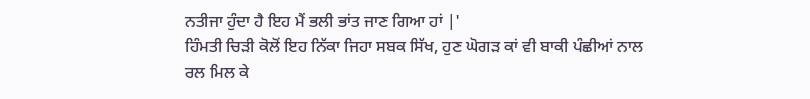ਨਤੀਜਾ ਹੁੰਦਾ ਹੈ ਇਹ ਮੈਂ ਭਲੀ ਭਾਂਤ ਜਾਣ ਗਿਆ ਹਾਂ |'
ਹਿੰਮਤੀ ਚਿੜੀ ਕੋਲੋਂ ਇਹ ਨਿੱਕਾ ਜਿਹਾ ਸਬਕ ਸਿੱਖ, ਹੁਣ ਘੋਗੜ ਕਾਂ ਵੀ ਬਾਕੀ ਪੰਛੀਆਂ ਨਾਲ ਰਲ ਮਿਲ ਕੇ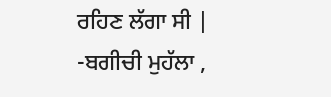ਰਹਿਣ ਲੱਗਾ ਸੀ |
-ਬਗੀਚੀ ਮੁਹੱਲਾ ,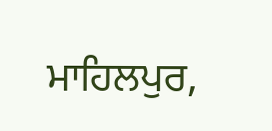ਮਾਹਿਲਪੁਰ,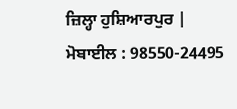ਜ਼ਿਲ੍ਹਾ ਹੁਸ਼ਿਆਰਪੁਰ |
ਮੋਬਾਈਲ : 98550-24495